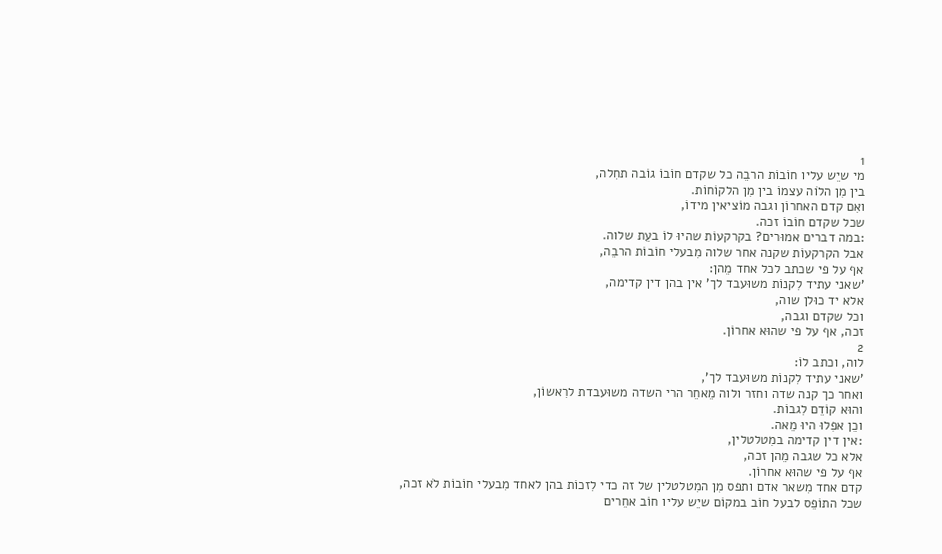1
מי שיֵש עליו חוֹבוֹת הרבֵה כל שקדם חוֹבוֹ גוֹבה תחִלה,
בין מִן הלֹוה עצמוֹ בין מִן הלקוֹחוֹת.
ואִם קדם האחרוֹן וגבה מוֹציאין מידוֹ,
שכל שקדם חוֹבוֹ זכה.
:במה דברים אמוּרים? בקרקעוֹת שהיוּ לוֹ בעֵת שלוה.
אבל הקרקעוֹת שקנה אחר שלוה מִבעלי חוֹבוֹת הרבֵה,
אף על פי שכתב לכל אחד מֵהן:
'שאני עתיד לִקנוֹת משוּעבד לך' אין בהן דין קדימה,
אלא יד כוּלן שוה,
וכל שקדם וגבה,
זכה, אף על פי שהוּא אחרוֹן.
2
לוה, וכתב לוֹ:
'שאני עתיד לִקנוֹת משוּעבד לך',
ואחר כך קנה שדה וחזר ולוה מֵאחֵר הרי השדה משוּעבדת לרִאשוֹן,
והוּא קוֹדֵם לִגבוֹת.
וכֵן אפִלוּ היוּ מֵאה.
:אין דין קדימה במִטלטלין,
אלא כל שגבה מֵהן זכה,
אף על פי שהוּא אחרוֹן.
קדם אחד מִשאר אדם ותפס מִן המִטלטלין של זה כדי לִזכוֹת בהן לאחד מִבעלי חוֹבוֹת לֹא זכה,
שכל התוֹפֵס לבעל חוֹב במקוֹם שיֵש עליו חוֹב אחֵרים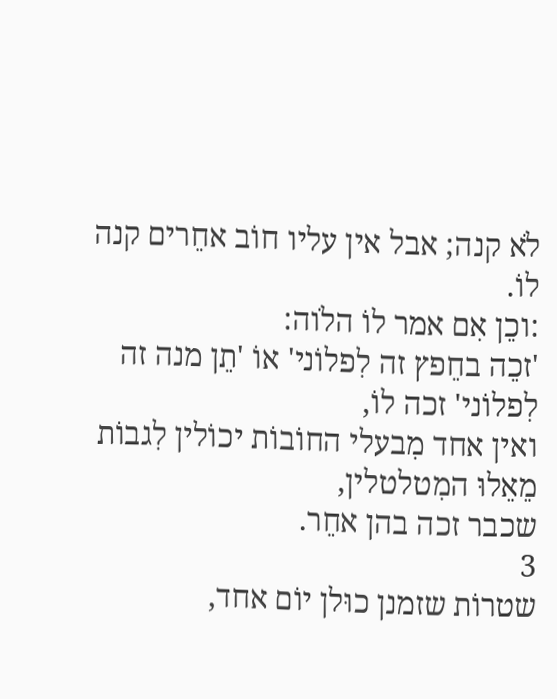לֹא קנה; אבל אין עליו חוֹב אחֵרים קנה לוֹ.
:וכֵן אִם אמר לוֹ הלֹוה:
'זכֵה בחֵפץ זה לִפלוֹני' אוֹ 'תֵן מנה זה לִפלוֹני' זכה לוֹ,
ואין אחד מִבעלי החוֹבוֹת יכוֹלין לִגבוֹת מֵאֵלוּ המִטלטלין,
שכבר זכה בהן אחֵר.
3
שטרוֹת שזמנן כוּלן יוֹם אחד,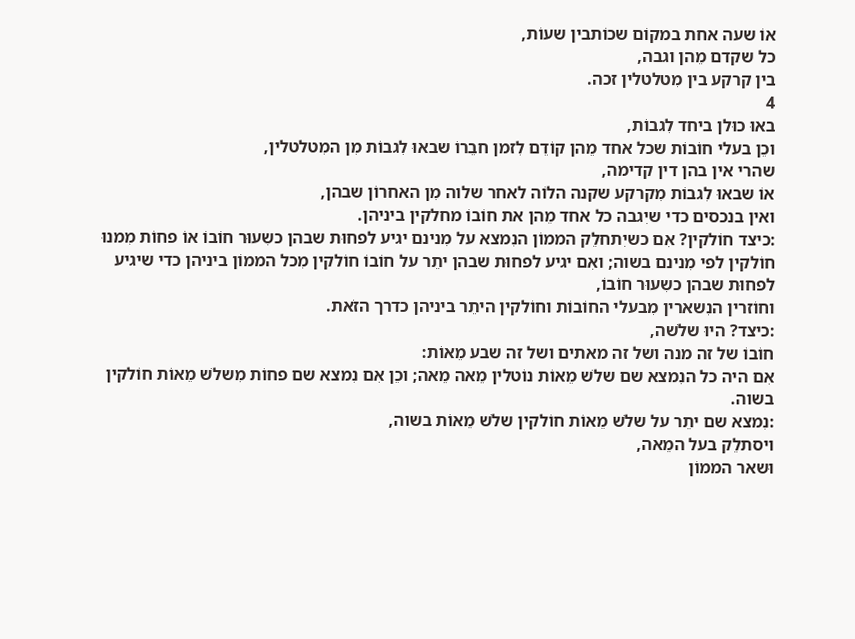אוֹ שעה אחת במקוֹם שכוֹתבין שעוֹת,
כל שקדם מֵהן וגבה,
בין קרקע בין מִטלטלין זכה.
4
באוּ כוּלן ביחד לִגבוֹת,
וכֵן בעלי חוֹבוֹת שכל אחד מֵהן קוֹדֵם לִזמן חבֵרוֹ שבאוּ לִגבוֹת מִן המִטלטלין,
שהרי אין בהן דין קדימה,
אוֹ שבאוּ לִגבוֹת מִקרקע שקנה הלֹוה לאחר שלוה מִן האחרוֹן שבהן,
ואין בנכסים כדי שיִגבה כל אחד מֵהן את חוֹבוֹ מחלקין ביניהן.
:כיצד חוֹלקין? אִם כשיִתחלֵק הממוֹן הנִמצא על מִנינם יגיע לפחוּת שבהן כשִעוּר חוֹבוֹ אוֹ פחוֹת מִמנוּ חוֹלקין לפי מִנינם בשוה; ואִם יגיע לפחוּת שבהן יתֵר על חוֹבוֹ חוֹלקין מִכל הממוֹן ביניהן כדי שיגיע לפחוּת שבהן כשִעוּר חוֹבוֹ,
וחוֹזרין הנִשארין מִבעלי החוֹבוֹת וחוֹלקין היתֵר ביניהן כדרך הזֹאת.
:כיצד? היוּ שלֹשה,
חוֹבוֹ של זה מנה ושל זה מאתים ושל זה שבע מֵאוֹת:
אִם היה כל הנִמצא שם שלֹש מֵאוֹת נוֹטלין מֵאה מֵאה; וכֵן אִם נִמצא שם פחוֹת מִשלֹש מֵאוֹת חוֹלקין בשוה.
:נִמצא שם יתֵר על שלֹש מֵאוֹת חוֹלקין שלֹש מֵאוֹת בשוה,
ויסתלֵק בעל המֵאה,
וּשאר הממוֹן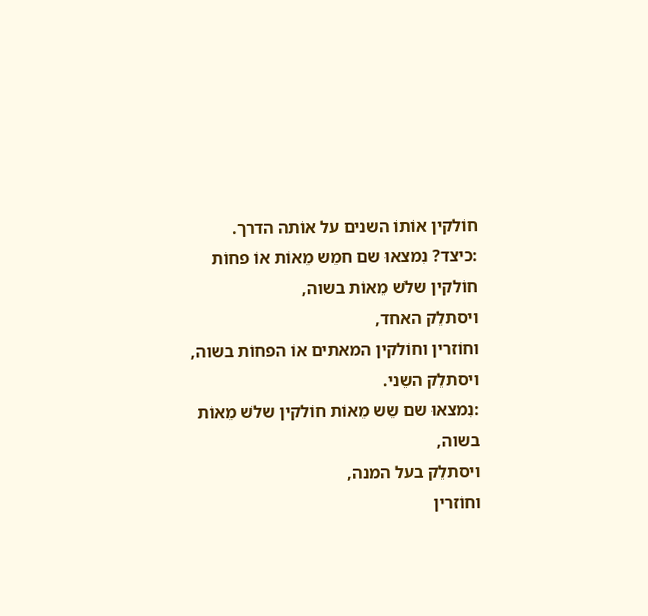חוֹלקין אוֹתוֹ השנים על אוֹתה הדרך.
:כיצד? נִמצאוּ שם חמֵש מֵאוֹת אוֹ פחוֹת חוֹלקין שלֹש מֵאוֹת בשוה,
ויסתלֵק האחד,
וחוֹזרין וחוֹלקין המאתים אוֹ הפחוֹת בשוה,
ויסתלֵק השֵני.
:נִמצאוּ שם שֵש מֵאוֹת חוֹלקין שלֹש מֵאוֹת בשוה,
ויסתלֵק בעל המנה,
וחוֹזרין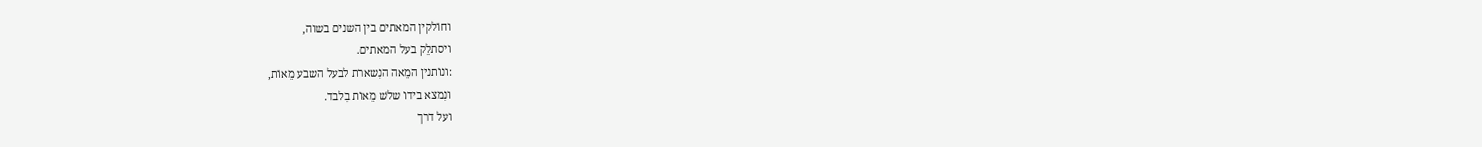וחוֹלקין המאתים בין השנים בשוה,
ויסתלֵק בעל המאתים.
:ונוֹתנין המֵאה הנִשארת לבעל השבע מֵאוֹת,
ונִמצא בידוֹ שלֹש מֵאוֹת בִלבד.
ועל דרך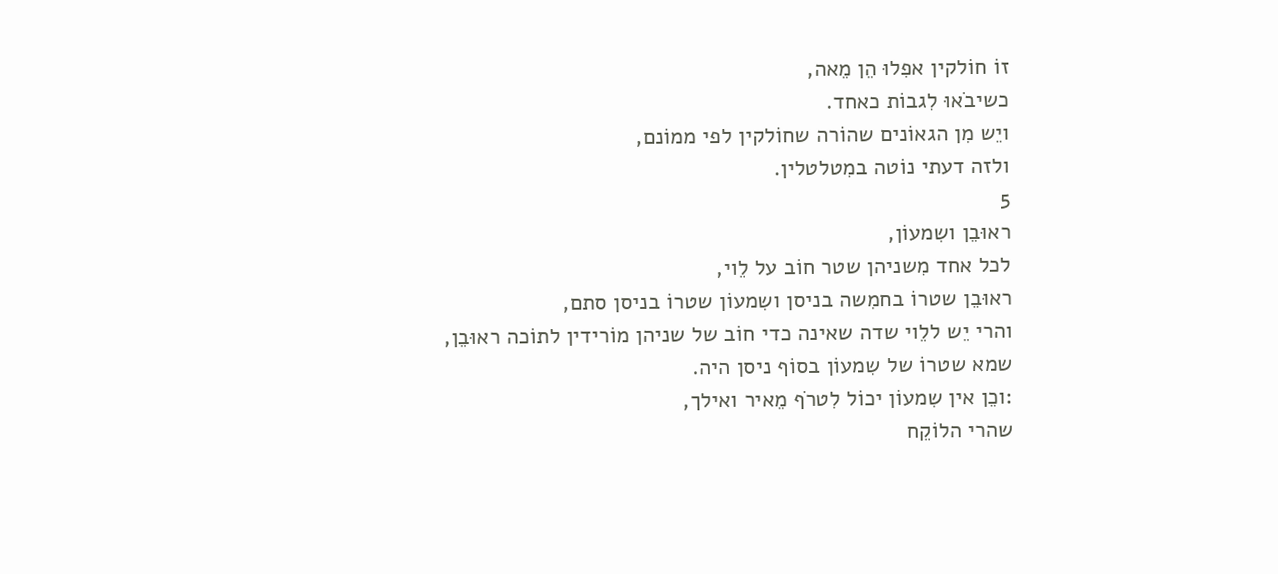זוֹ חוֹלקין אפִלוּ הֵן מֵאה,
כשיבֹאוּ לִגבוֹת כאחד.
ויֵש מִן הגאוֹנים שהוֹרה שחוֹלקין לפי ממוֹנם,
ולזה דעתי נוֹטה במִטלטלין.
5
ראוּבֵן ושִמעוֹן,
לכל אחד מִשניהן שטר חוֹב על לֵוי,
ראוּבֵן שטרוֹ בחמִשה בניסן ושִמעוֹן שטרוֹ בניסן סתם,
והרי יֵש ללֵוי שדה שאינה כדי חוֹב של שניהן מוֹרידין לתוֹכה ראוּבֵן,
שמא שטרוֹ של שִמעוֹן בסוֹף ניסן היה.
:וכֵן אין שִמעוֹן יכוֹל לִטרֹף מֵאיר ואילך,
שהרי הלוֹקֵח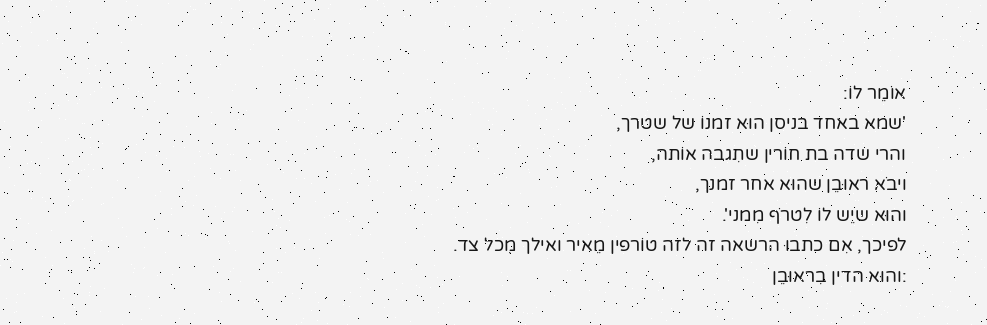אוֹמֵר לוֹ:
'שמא באחד בניסן הוּא זמנוֹ של שטרך,
והרי שדה בת חוֹרין שתִגבה אוֹתה,
ויבֹא ראוּבֵן שהוּא אחר זמנך,
והוּא שיֵש לוֹ לִטרֹף מִמני'.
לפיכך, אִם כתבוּ הרשאה זה לזה טוֹרפין מֵאיר ואילך מִכל צד.
:והוּא הדין בִראוּבֵן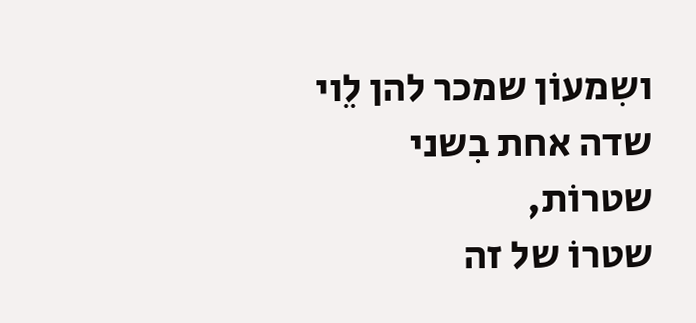ושִמעוֹן שמכר להן לֵוי שדה אחת בִשני שטרוֹת,
שטרוֹ של זה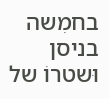בחמִשה בניסן וּשטרוֹ של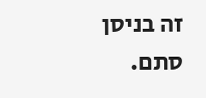זה בניסן סתם.